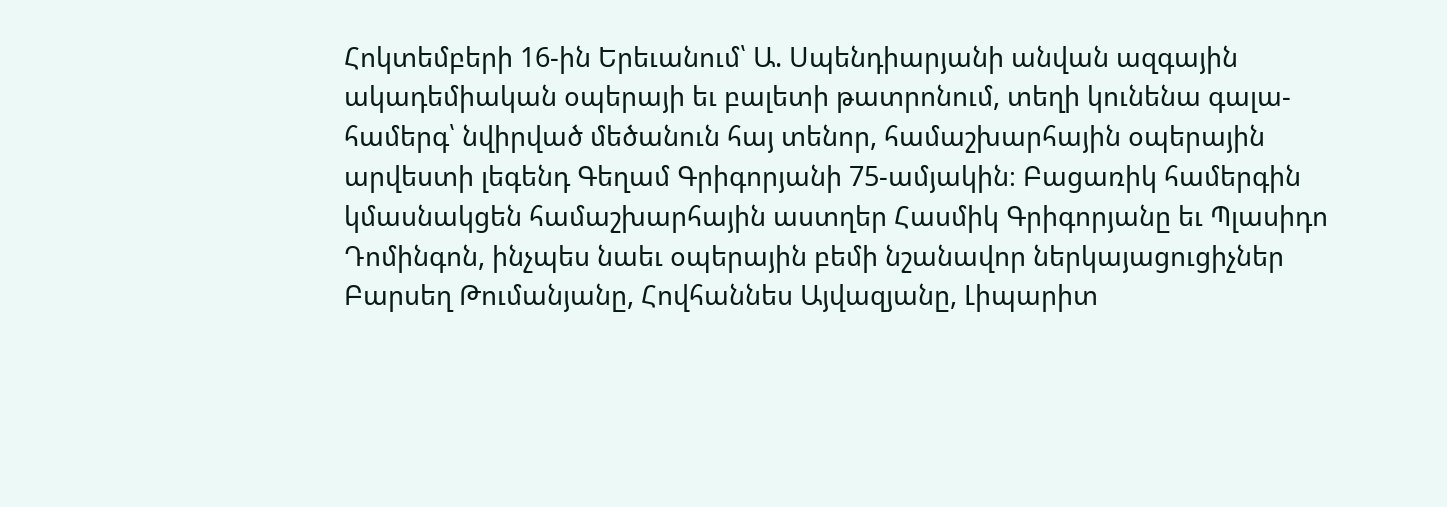Հոկտեմբերի 16-ին Երեւանում՝ Ա. Սպենդիարյանի անվան ազգային ակադեմիական օպերայի եւ բալետի թատրոնում, տեղի կունենա գալա-համերգ՝ նվիրված մեծանուն հայ տենոր, համաշխարհային օպերային արվեստի լեգենդ Գեղամ Գրիգորյանի 75-ամյակին։ Բացառիկ համերգին կմասնակցեն համաշխարհային աստղեր Հասմիկ Գրիգորյանը եւ Պլասիդո Դոմինգոն, ինչպես նաեւ օպերային բեմի նշանավոր ներկայացուցիչներ Բարսեղ Թումանյանը, Հովհաննես Այվազյանը, Լիպարիտ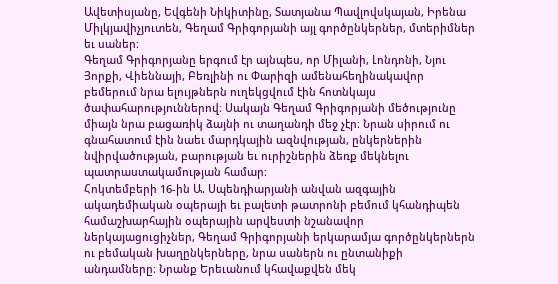Ավետիսյանը, Եվգենի Նիկիտինը, Տատյանա Պավլովսկայան, Իրենա Միլկյավիչյուտեն, Գեղամ Գրիգորյանի այլ գործընկերներ, մտերիմներ եւ սաներ։
Գեղամ Գրիգորյանը երգում էր այնպես, որ Միլանի, Լոնդոնի, Նյու Յորքի, Վիեննայի, Բեռլինի ու Փարիզի ամենահեղինակավոր բեմերում նրա ելույթներն ուղեկցվում էին հոտնկայս ծափահարություններով։ Սակայն Գեղամ Գրիգորյանի մեծությունը միայն նրա բացառիկ ձայնի ու տաղանդի մեջ չէր։ Նրան սիրում ու գնահատում էին նաեւ մարդկային ազնվության, ընկերներին նվիրվածության, բարության եւ ուրիշներին ձեռք մեկնելու պատրաստակամության համար։
Հոկտեմբերի 16-ին Ա. Սպենդիարյանի անվան ազգային ակադեմիական օպերայի եւ բալետի թատրոնի բեմում կհանդիպեն համաշխարհային օպերային արվեստի նշանավոր ներկայացուցիչներ, Գեղամ Գրիգորյանի երկարամյա գործընկերներն ու բեմական խաղընկերները, նրա սաներն ու ընտանիքի անդամները։ Նրանք Երեւանում կհավաքվեն մեկ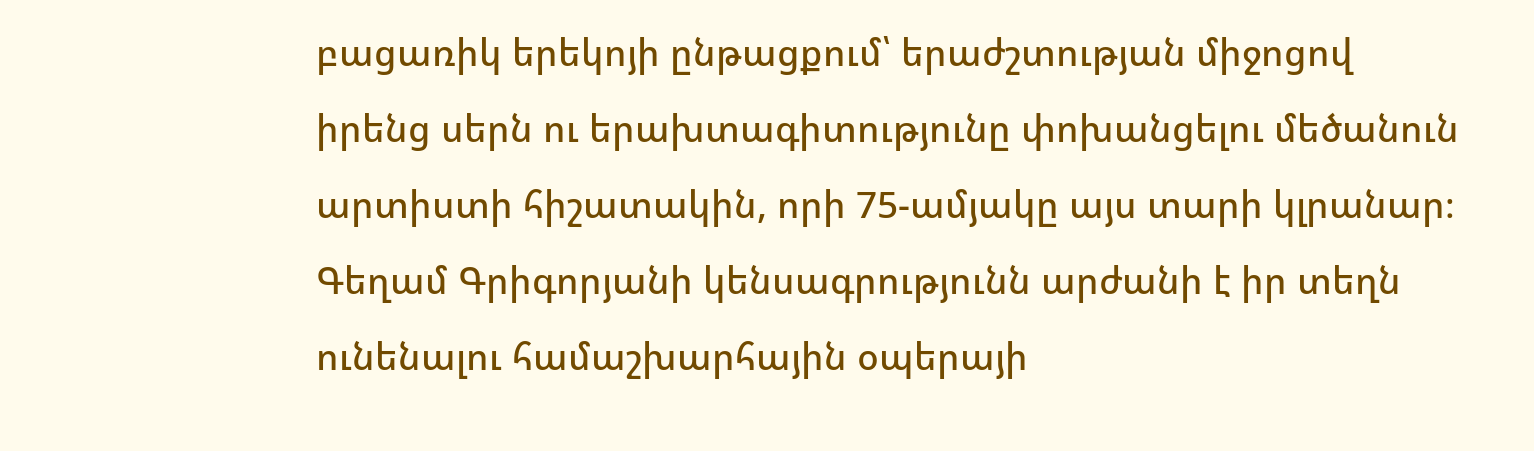բացառիկ երեկոյի ընթացքում՝ երաժշտության միջոցով իրենց սերն ու երախտագիտությունը փոխանցելու մեծանուն արտիստի հիշատակին, որի 75-ամյակը այս տարի կլրանար։
Գեղամ Գրիգորյանի կենսագրությունն արժանի է իր տեղն ունենալու համաշխարհային օպերայի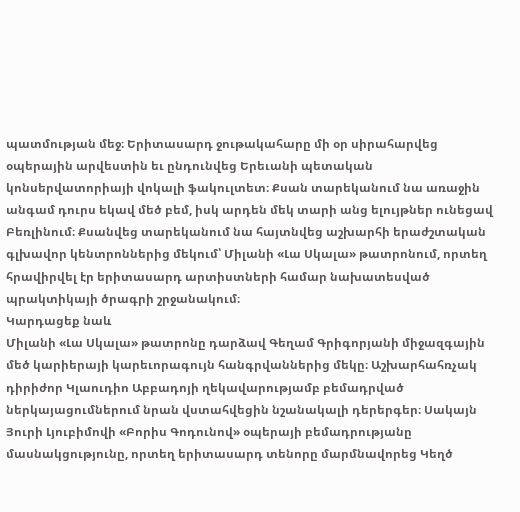պատմության մեջ։ Երիտասարդ ջութակահարը մի օր սիրահարվեց օպերային արվեստին եւ ընդունվեց Երեւանի պետական կոնսերվատորիայի վոկալի ֆակուլտետ։ Քսան տարեկանում նա առաջին անգամ դուրս եկավ մեծ բեմ, իսկ արդեն մեկ տարի անց ելույթներ ունեցավ Բեռլինում։ Քսանվեց տարեկանում նա հայտնվեց աշխարհի երաժշտական գլխավոր կենտրոններից մեկում՝ Միլանի «Լա Սկալա» թատրոնում, որտեղ հրավիրվել էր երիտասարդ արտիստների համար նախատեսված պրակտիկայի ծրագրի շրջանակում։
Կարդացեք նաև
Միլանի «Լա Սկալա» թատրոնը դարձավ Գեղամ Գրիգորյանի միջազգային մեծ կարիերայի կարեւորագույն հանգրվաններից մեկը։ Աշխարհահռչակ դիրիժոր Կլաուդիո Աբբադոյի ղեկավարությամբ բեմադրված ներկայացումներում նրան վստահվեցին նշանակալի դերերգեր։ Սակայն Յուրի Լյուբիմովի «Բորիս Գոդունով» օպերայի բեմադրությանը մասնակցությունը, որտեղ երիտասարդ տենորը մարմնավորեց Կեղծ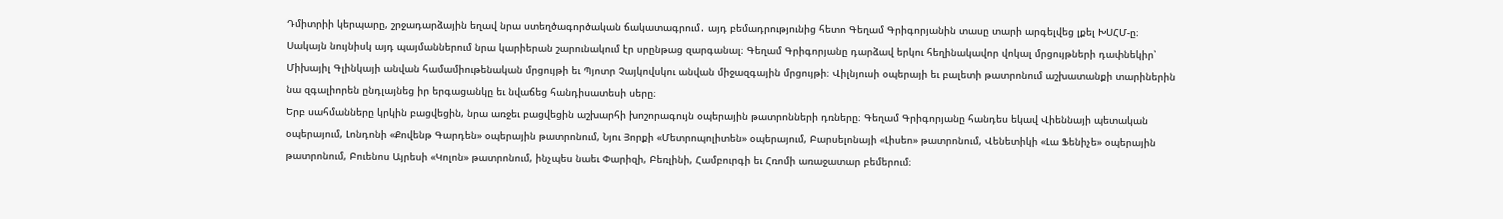Դմիտրիի կերպարը, շրջադարձային եղավ նրա ստեղծագործական ճակատագրում․ այդ բեմադրությունից հետո Գեղամ Գրիգորյանին տասը տարի արգելվեց լքել ԽՍՀՄ-ը։
Սակայն նույնիսկ այդ պայմաններում նրա կարիերան շարունակում էր սրընթաց զարգանալ։ Գեղամ Գրիգորյանը դարձավ երկու հեղինակավոր վոկալ մրցույթների դափնեկիր՝ Միխայիլ Գլինկայի անվան համամիութենական մրցույթի եւ Պյոտր Չայկովսկու անվան միջազգային մրցույթի։ Վիլնյուսի օպերայի եւ բալետի թատրոնում աշխատանքի տարիներին նա զգալիորեն ընդլայնեց իր երգացանկը եւ նվաճեց հանդիսատեսի սերը։
Երբ սահմանները կրկին բացվեցին, նրա առջեւ բացվեցին աշխարհի խոշորագույն օպերային թատրոնների դռները։ Գեղամ Գրիգորյանը հանդես եկավ Վիեննայի պետական օպերայում, Լոնդոնի «Քովենթ Գարդեն» օպերային թատրոնում, Նյու Յորքի «Մետրոպոլիտեն» օպերայում, Բարսելոնայի «Լիսեո» թատրոնում, Վենետիկի «Լա Ֆենիչե» օպերային թատրոնում, Բուենոս Այրեսի «Կոլոն» թատրոնում, ինչպես նաեւ Փարիզի, Բեռլինի, Համբուրգի եւ Հռոմի առաջատար բեմերում։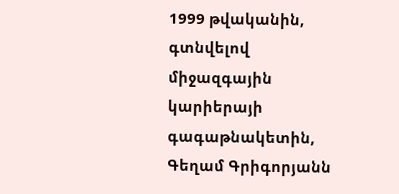1999 թվականին, գտնվելով միջազգային կարիերայի գագաթնակետին, Գեղամ Գրիգորյանն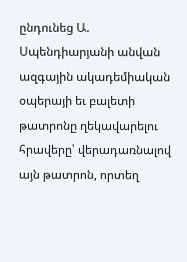ընդունեց Ա. Սպենդիարյանի անվան ազգային ակադեմիական օպերայի եւ բալետի թատրոնը ղեկավարելու հրավերը՝ վերադառնալով այն թատրոն, որտեղ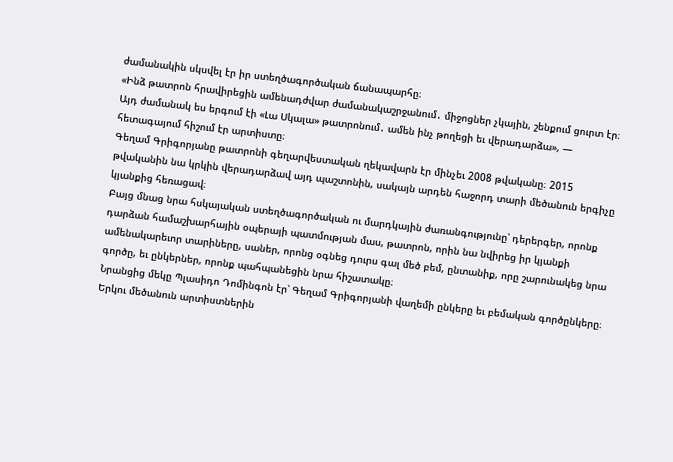ժամանակին սկսվել էր իր ստեղծագործական ճանապարհը։
«Ինձ թատրոն հրավիրեցին ամենադժվար ժամանակաշրջանում․ միջոցներ չկային, շենքում ցուրտ էր։ Այդ ժամանակ ես երգում էի «Լա Սկալա» թատրոնում․ ամեն ինչ թողեցի եւ վերադարձա», — հետագայում հիշում էր արտիստը։
Գեղամ Գրիգորյանը թատրոնի գեղարվեստական ղեկավարն էր մինչեւ 2008 թվականը։ 2015 թվականին նա կրկին վերադարձավ այդ պաշտոնին, սակայն արդեն հաջորդ տարի մեծանուն երգիչը կյանքից հեռացավ։
Բայց մնաց նրա հսկայական ստեղծագործական ու մարդկային ժառանգությունը՝ դերերգեր, որոնք դարձան համաշխարհային օպերայի պատմության մաս, թատրոն, որին նա նվիրեց իր կյանքի ամենակարեւոր տարիները, սաներ, որոնց օգնեց դուրս գալ մեծ բեմ, ընտանիք, որը շարունակեց նրա գործը, եւ ընկերներ, որոնք պահպանեցին նրա հիշատակը։
Նրանցից մեկը Պլասիդո Դոմինգոն էր՝ Գեղամ Գրիգորյանի վաղեմի ընկերը եւ բեմական գործընկերը։ Երկու մեծանուն արտիստներին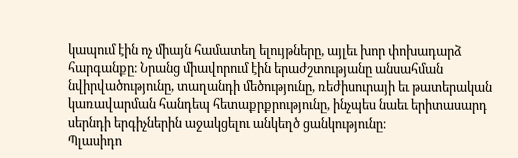կապում էին ոչ միայն համատեղ ելույթները, այլեւ խոր փոխադարձ հարգանքը։ Նրանց միավորում էին երաժշտությանը անսահման նվիրվածությունը, տաղանդի մեծությունը, ռեժիսուրայի եւ թատերական կառավարման հանդեպ հետաքրքրությունը, ինչպես նաեւ երիտասարդ սերնդի երգիչներին աջակցելու անկեղծ ցանկությունը։
Պլասիդո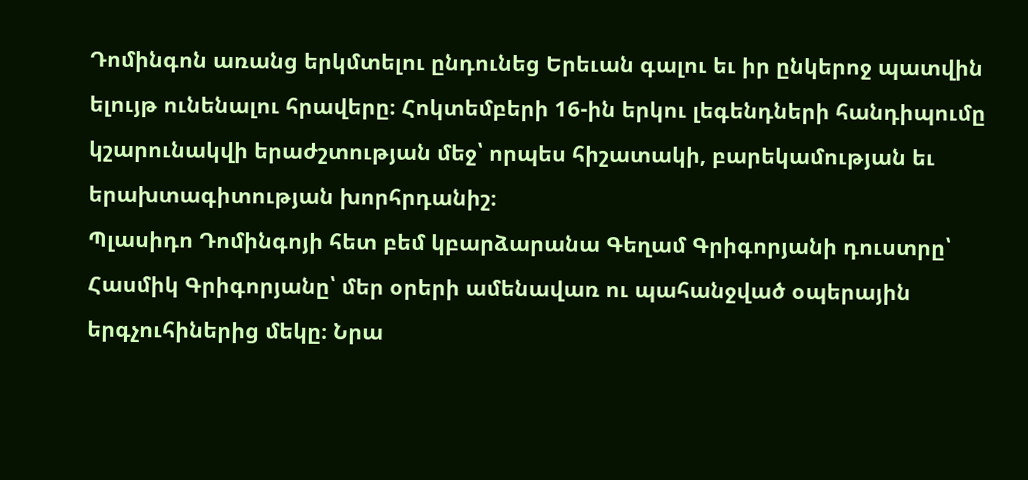Դոմինգոն առանց երկմտելու ընդունեց Երեւան գալու եւ իր ընկերոջ պատվին ելույթ ունենալու հրավերը։ Հոկտեմբերի 16-ին երկու լեգենդների հանդիպումը կշարունակվի երաժշտության մեջ՝ որպես հիշատակի, բարեկամության եւ երախտագիտության խորհրդանիշ։
Պլասիդո Դոմինգոյի հետ բեմ կբարձարանա Գեղամ Գրիգորյանի դուստրը՝ Հասմիկ Գրիգորյանը՝ մեր օրերի ամենավառ ու պահանջված օպերային երգչուհիներից մեկը։ Նրա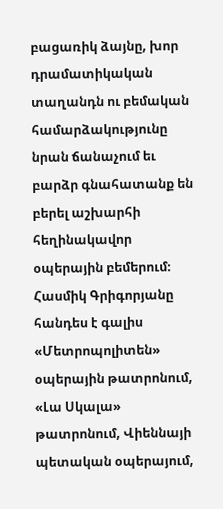բացառիկ ձայնը, խոր դրամատիկական տաղանդն ու բեմական համարձակությունը նրան ճանաչում եւ բարձր գնահատանք են բերել աշխարհի հեղինակավոր օպերային բեմերում։ Հասմիկ Գրիգորյանը հանդես է գալիս «Մետրոպոլիտեն» օպերային թատրոնում, «Լա Սկալա» թատրոնում, Վիեննայի պետական օպերայում,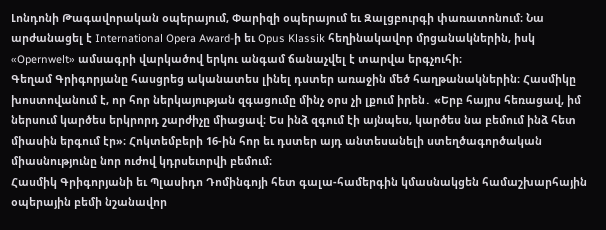Լոնդոնի Թագավորական օպերայում, Փարիզի օպերայում եւ Զալցբուրգի փառատոնում։ Նա արժանացել է International Opera Award-ի եւ Opus Klassik հեղինակավոր մրցանակներին, իսկ «Opernwelt» ամսագրի վարկածով երկու անգամ ճանաչվել է տարվա երգչուհի։
Գեղամ Գրիգորյանը հասցրեց ականատես լինել դստեր առաջին մեծ հաղթանակներին։ Հասմիկը խոստովանում է, որ հոր ներկայության զգացումը մինչ օրս չի լքում իրեն․ «Երբ հայրս հեռացավ, իմ ներսում կարծես երկրորդ շարժիչը միացավ։ Ես ինձ զգում էի այնպես, կարծես նա բեմում ինձ հետ միասին երգում էր»։ Հոկտեմբերի 16-ին հոր եւ դստեր այդ անտեսանելի ստեղծագործական միասնությունը նոր ուժով կդրսեւորվի բեմում։
Հասմիկ Գրիգորյանի եւ Պլասիդո Դոմինգոյի հետ գալա-համերգին կմասնակցեն համաշխարհային օպերային բեմի նշանավոր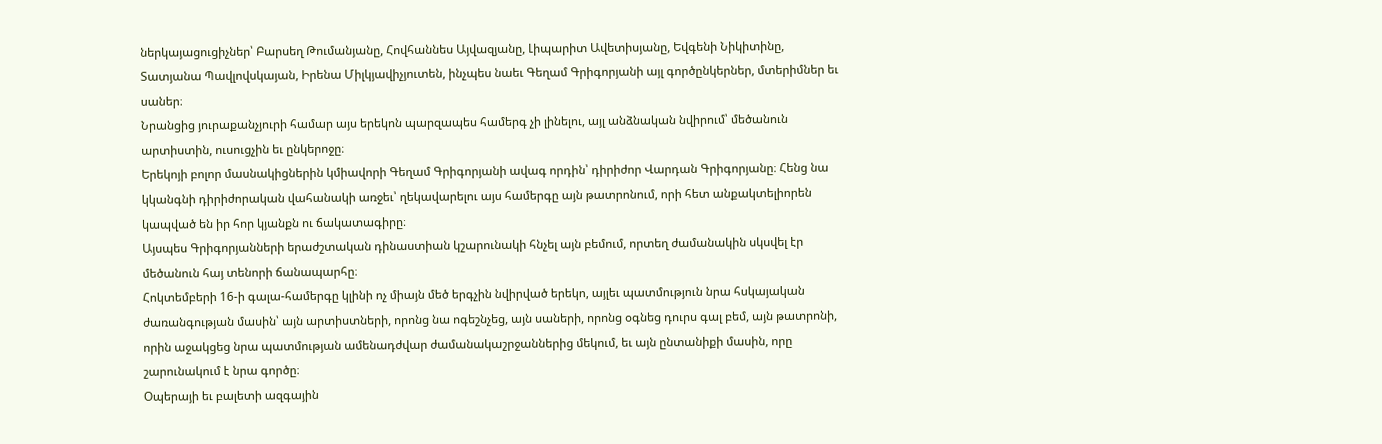ներկայացուցիչներ՝ Բարսեղ Թումանյանը, Հովհաննես Այվազյանը, Լիպարիտ Ավետիսյանը, Եվգենի Նիկիտինը, Տատյանա Պավլովսկայան, Իրենա Միլկյավիչյուտեն, ինչպես նաեւ Գեղամ Գրիգորյանի այլ գործընկերներ, մտերիմներ եւ սաներ։
Նրանցից յուրաքանչյուրի համար այս երեկոն պարզապես համերգ չի լինելու, այլ անձնական նվիրում՝ մեծանուն արտիստին, ուսուցչին եւ ընկերոջը։
Երեկոյի բոլոր մասնակիցներին կմիավորի Գեղամ Գրիգորյանի ավագ որդին՝ դիրիժոր Վարդան Գրիգորյանը։ Հենց նա կկանգնի դիրիժորական վահանակի առջեւ՝ ղեկավարելու այս համերգը այն թատրոնում, որի հետ անքակտելիորեն կապված են իր հոր կյանքն ու ճակատագիրը։
Այսպես Գրիգորյանների երաժշտական դինաստիան կշարունակի հնչել այն բեմում, որտեղ ժամանակին սկսվել էր մեծանուն հայ տենորի ճանապարհը։
Հոկտեմբերի 16-ի գալա-համերգը կլինի ոչ միայն մեծ երգչին նվիրված երեկո, այլեւ պատմություն նրա հսկայական ժառանգության մասին՝ այն արտիստների, որոնց նա ոգեշնչեց, այն սաների, որոնց օգնեց դուրս գալ բեմ, այն թատրոնի, որին աջակցեց նրա պատմության ամենադժվար ժամանակաշրջաններից մեկում, եւ այն ընտանիքի մասին, որը շարունակում է նրա գործը։
Օպերայի եւ բալետի ազգային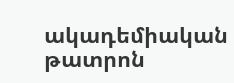ակադեմիական թատրոն